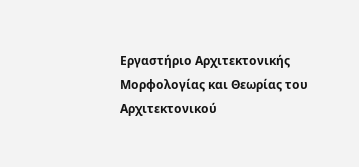Εργαστήριο Αρχιτεκτονικής Μορφολογίας και Θεωρίας του Αρχιτεκτονικού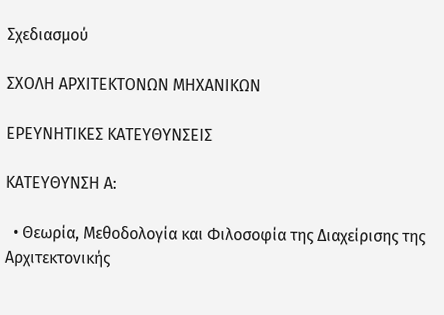Σχεδιασμού

ΣΧΟΛΗ ΑΡΧΙΤΕΚΤΟΝΩΝ ΜΗΧΑΝΙΚΩΝ

ΕΡΕΥΝΗΤΙΚΕΣ ΚΑΤΕΥΘΥΝΣΕΙΣ

ΚΑΤΕΥΘΥΝΣΗ Α:

  • Θεωρία, Μεθοδολογία και Φιλοσοφία της Διαχείρισης της Αρχιτεκτονικής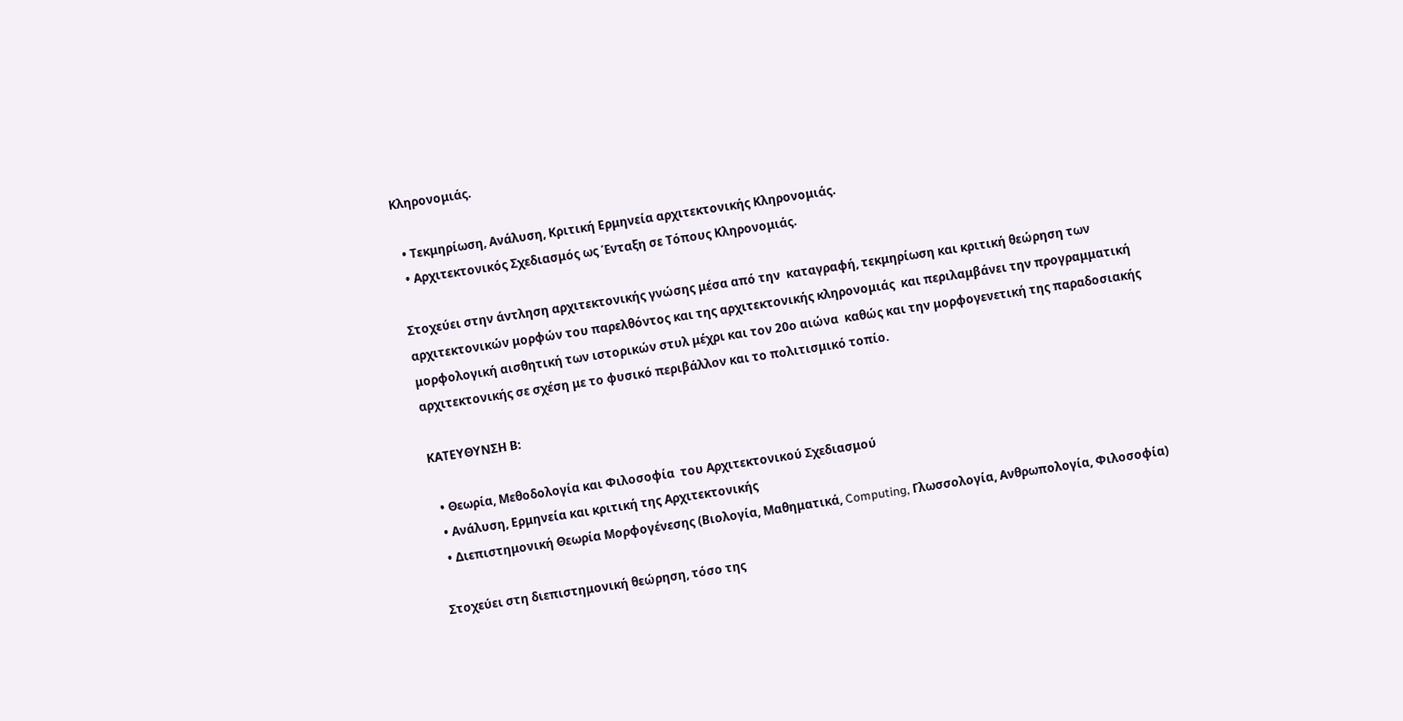Κληρονομιάς.

  • Τεκμηρίωση, Ανάλυση, Κριτική Ερμηνεία αρχιτεκτονικής Κληρονομιάς.
  • Αρχιτεκτονικός Σχεδιασμός ως Ένταξη σε Τόπους Κληρονομιάς.

Στοχεύει στην άντληση αρχιτεκτονικής γνώσης μέσα από την  καταγραφή, τεκμηρίωση και κριτική θεώρηση των αρχιτεκτονικών μορφών του παρελθόντος και της αρχιτεκτονικής κληρονομιάς  και περιλαμβάνει την προγραμματική μορφολογική αισθητική των ιστορικών στυλ μέχρι και τον 20ο αιώνα  καθώς και την μορφογενετική της παραδοσιακής αρχιτεκτονικής σε σχέση με το φυσικό περιβάλλον και το πολιτισμικό τοπίο.

ΚΑΤΕΥΘΥΝΣΗ Β:

  • Θεωρία, Μεθοδολογία και Φιλοσοφία  του Αρχιτεκτονικού Σχεδιασμού
  • Ανάλυση, Ερμηνεία και κριτική της Αρχιτεκτονικής
  • Διεπιστημονική Θεωρία Μορφογένεσης (Βιολογία, Μαθηματικά, Computing, Γλωσσολογία, Ανθρωπολογία, Φιλοσοφία)

Στοχεύει στη διεπιστημονική θεώρηση, τόσο της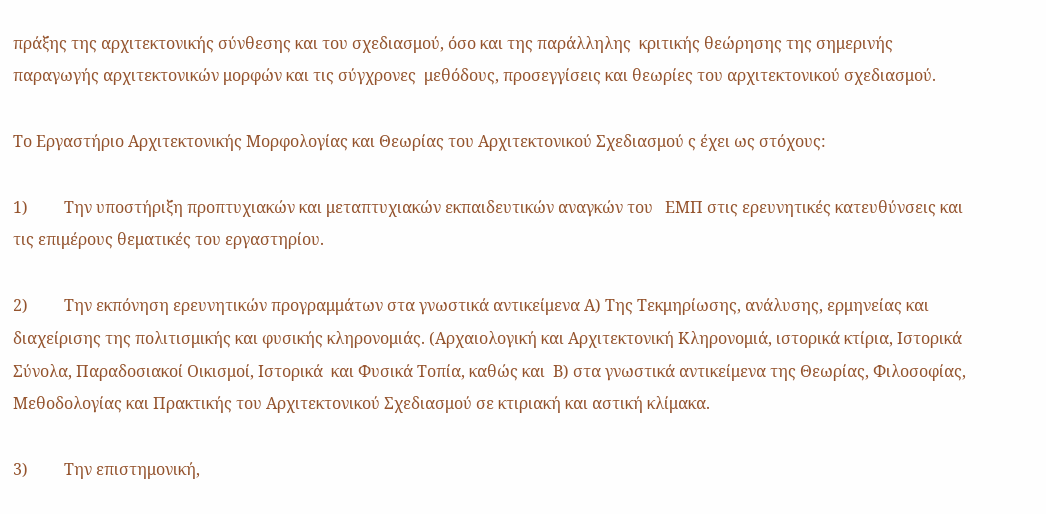πράξης της αρχιτεκτονικής σύνθεσης και του σχεδιασμού, όσο και της παράλληλης  κριτικής θεώρησης της σημερινής παραγωγής αρχιτεκτονικών μορφών και τις σύγχρονες  μεθόδους, προσεγγίσεις και θεωρίες του αρχιτεκτονικού σχεδιασμού.

Το Εργαστήριο Αρχιτεκτονικής Μορφολογίας και Θεωρίας του Αρχιτεκτονικού Σχεδιασμού ς έχει ως στόχους:

1)         Την υποστήριξη προπτυχιακών και μεταπτυχιακών εκπαιδευτικών αναγκών του   ΕΜΠ στις ερευνητικές κατευθύνσεις και τις επιμέρους θεματικές του εργαστηρίου.

2)         Την εκπόνηση ερευνητικών προγραμμάτων στα γνωστικά αντικείμενα Α) Της Τεκμηρίωσης, ανάλυσης, ερμηνείας και διαχείρισης της πολιτισμικής και φυσικής κληρονομιάς. (Αρχαιολογική και Αρχιτεκτονική Κληρονομιά, ιστορικά κτίρια, Ιστορικά Σύνολα, Παραδοσιακοί Οικισμοί, Ιστορικά  και Φυσικά Τοπία, καθώς και  Β) στα γνωστικά αντικείμενα της Θεωρίας, Φιλοσοφίας, Μεθοδολογίας και Πρακτικής του Αρχιτεκτονικού Σχεδιασμού σε κτιριακή και αστική κλίμακα.

3)         Την επιστημονική,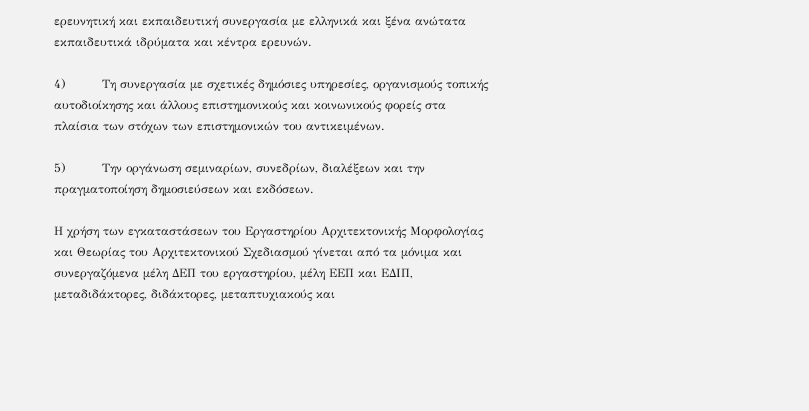ερευνητική και εκπαιδευτική συνεργασία με ελληνικά και ξένα ανώτατα εκπαιδευτικά ιδρύματα και κέντρα ερευνών.

4)         Τη συνεργασία με σχετικές δημόσιες υπηρεσίες, οργανισμούς τοπικής αυτοδιοίκησης και άλλους επιστημονικούς και κοινωνικούς φορείς στα πλαίσια των στόχων των επιστημονικών του αντικειμένων.

5)         Την οργάνωση σεμιναρίων, συνεδρίων, διαλέξεων και την πραγματοποίηση δημοσιεύσεων και εκδόσεων.

Η χρήση των εγκαταστάσεων του Εργαστηρίου Αρχιτεκτονικής Μορφολογίας και Θεωρίας του Αρχιτεκτονικού Σχεδιασμού γίνεται από τα μόνιμα και συνεργαζόμενα μέλη ΔΕΠ του εργαστηρίου, μέλη ΕΕΠ και ΕΔΙΠ, μεταδιδάκτορες, διδάκτορες, μεταπτυχιακούς και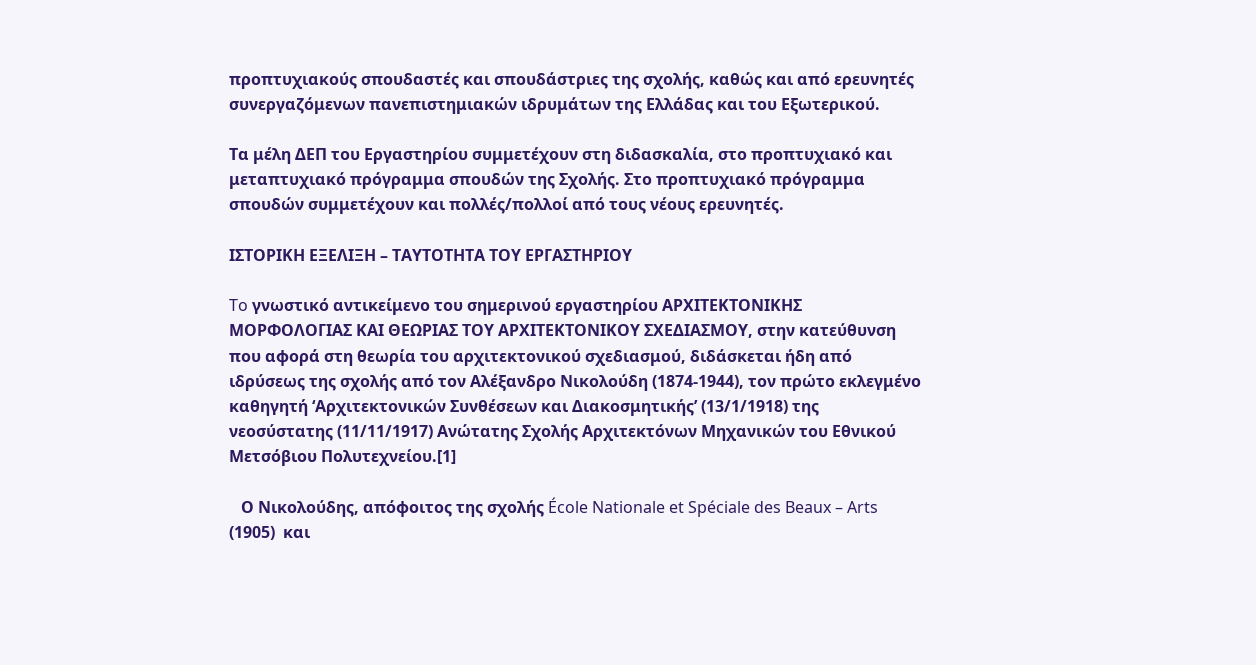προπτυχιακούς σπουδαστές και σπουδάστριες της σχολής, καθώς και από ερευνητές συνεργαζόμενων πανεπιστημιακών ιδρυμάτων της Ελλάδας και του Εξωτερικού.

Τα μέλη ΔΕΠ του Εργαστηρίου συμμετέχουν στη διδασκαλία, στο προπτυχιακό και μεταπτυχιακό πρόγραμμα σπουδών της Σχολής. Στο προπτυχιακό πρόγραμμα σπουδών συμμετέχουν και πολλές/πολλοί από τους νέους ερευνητές.

ΙΣΤΟΡΙΚΗ ΕΞΕΛΙΞΗ – ΤΑΥΤΟΤΗΤΑ ΤΟΥ ΕΡΓΑΣΤΗΡΙΟΥ

To γνωστικό αντικείμενο του σημερινού εργαστηρίου ΑΡΧΙΤΕΚΤΟΝΙΚΗΣ ΜΟΡΦΟΛΟΓΙΑΣ ΚΑΙ ΘΕΩΡΙΑΣ ΤΟΥ ΑΡΧΙΤΕΚΤΟΝΙΚΟΥ ΣΧΕΔΙΑΣΜΟΥ, στην κατεύθυνση που αφορά στη θεωρία του αρχιτεκτονικού σχεδιασμού, διδάσκεται ήδη από ιδρύσεως της σχολής από τον Αλέξανδρο Νικολούδη (1874-1944), τον πρώτο εκλεγμένο καθηγητή ‘Αρχιτεκτονικών Συνθέσεων και Διακοσμητικής’ (13/1/1918) της νεοσύστατης (11/11/1917) Ανώτατης Σχολής Αρχιτεκτόνων Μηχανικών του Εθνικού Μετσόβιου Πολυτεχνείου.[1]

   Ο Νικολούδης, απόφοιτος της σχολής École Nationale et Spéciale des Beaux – Arts (1905)  και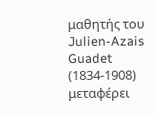μαθητής του  Julien-Azais Guadet (1834-1908) μεταφέρει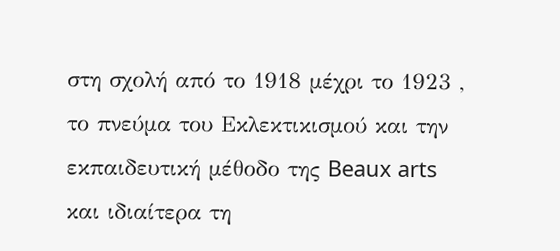στη σχολή από το 1918 μέχρι το 1923 , το πνεύμα του Εκλεκτικισμού και την εκπαιδευτική μέθοδο της Beaux arts και ιδιαίτερα τη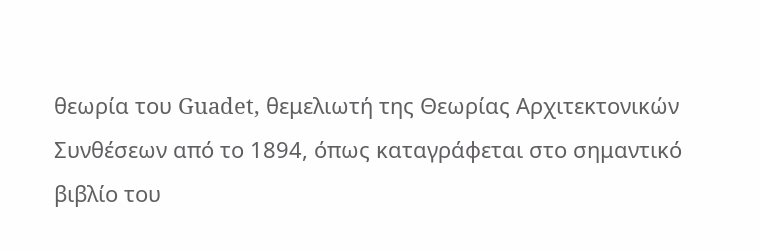θεωρία του Guadet, θεμελιωτή της Θεωρίας Αρχιτεκτονικών Συνθέσεων από το 1894, όπως καταγράφεται στο σημαντικό βιβλίο του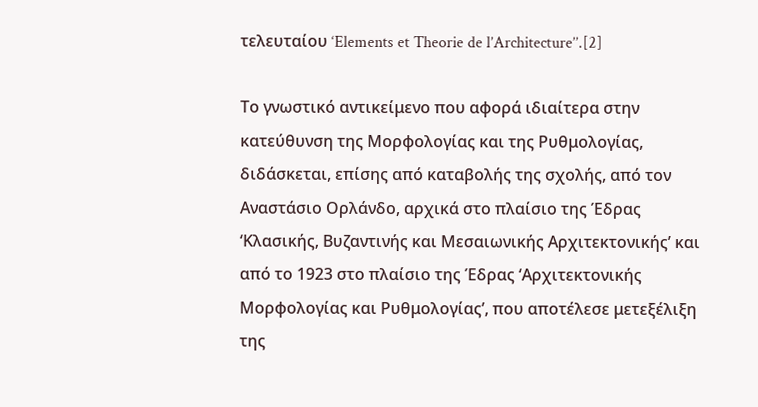τελευταίου ‘Elements et Theorie de l’Architecture’’.[2]

Το γνωστικό αντικείμενο που αφορά ιδιαίτερα στην κατεύθυνση της Μορφολογίας και της Ρυθμολογίας, διδάσκεται, επίσης από καταβολής της σχολής, από τον Αναστάσιο Ορλάνδο, αρχικά στο πλαίσιο της Έδρας ‘Κλασικής, Βυζαντινής και Μεσαιωνικής Αρχιτεκτονικής’ και από το 1923 στο πλαίσιο της Έδρας ‘Αρχιτεκτονικής Μορφολογίας και Ρυθμολογίας’, που αποτέλεσε μετεξέλιξη της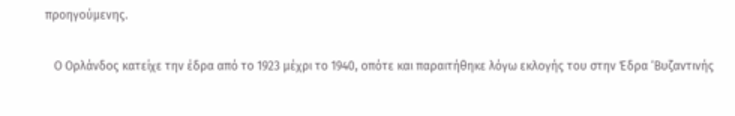προηγούμενης.

   Ο Ορλάνδος κατείχε την έδρα από το 1923 μέχρι το 1940, οπότε και παραιτήθηκε λόγω εκλογής του στην Έδρα ‘Βυζαντινής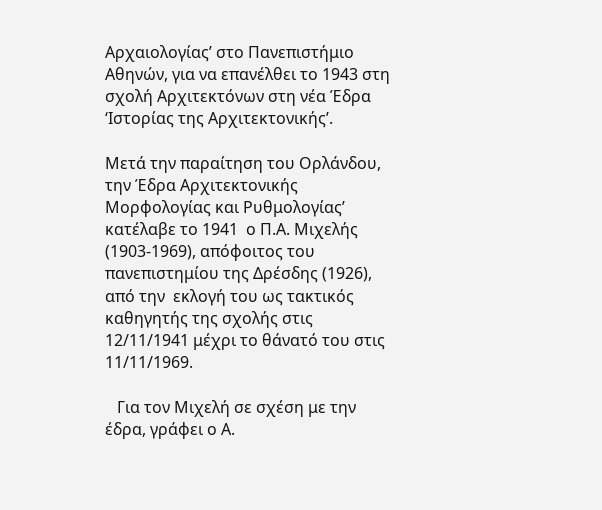Αρχαιολογίας’ στο Πανεπιστήμιο Αθηνών, για να επανέλθει το 1943 στη σχολή Αρχιτεκτόνων στη νέα Έδρα ‘Ιστορίας της Αρχιτεκτονικής’.

Μετά την παραίτηση του Ορλάνδου, την Έδρα Αρχιτεκτονικής Μορφολογίας και Ρυθμολογίας’ κατέλαβε το 1941  ο Π.Α. Μιχελής (1903-1969), απόφοιτος του πανεπιστημίου της Δρέσδης (1926), από την  εκλογή του ως τακτικός καθηγητής της σχολής στις 12/11/1941 μέχρι το θάνατό του στις 11/11/1969.

   Για τον Μιχελή σε σχέση με την έδρα, γράφει ο Α.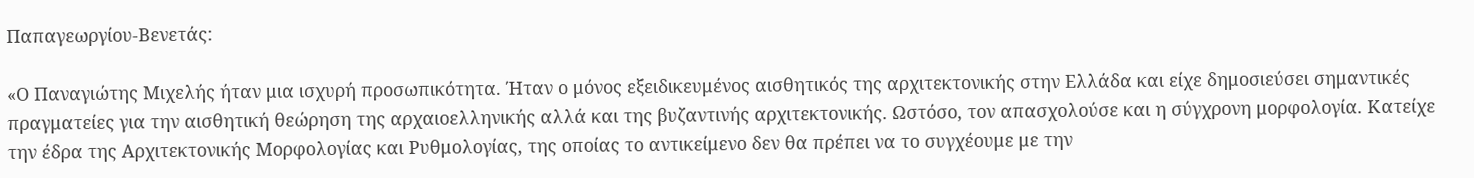Παπαγεωργίου-Βενετάς:

«Ο Παναγιώτης Μιχελής ήταν μια ισχυρή προσωπικότητα. Ήταν ο μόνος εξειδικευμένος αισθητικός της αρχιτεκτονικής στην Ελλάδα και είχε δημοσιεύσει σημαντικές πραγματείες για την αισθητική θεώρηση της αρχαιοελληνικής αλλά και της βυζαντινής αρχιτεκτονικής. Ωστόσο, τον απασχολούσε και η σύγχρονη μορφολογία. Κατείχε την έδρα της Αρχιτεκτονικής Μορφολογίας και Ρυθμολογίας, της οποίας το αντικείμενο δεν θα πρέπει να το συγχέουμε με την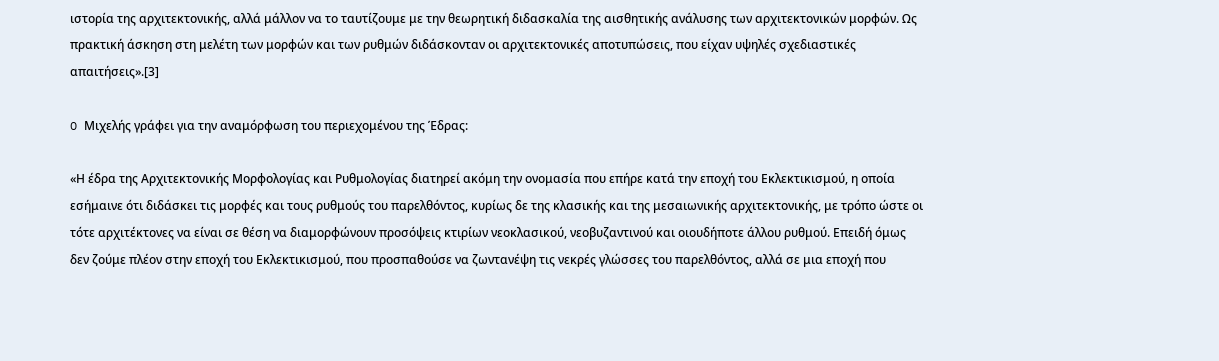ιστορία της αρχιτεκτονικής, αλλά μάλλον να το ταυτίζουμε με την θεωρητική διδασκαλία της αισθητικής ανάλυσης των αρχιτεκτονικών μορφών. Ως πρακτική άσκηση στη μελέτη των μορφών και των ρυθμών διδάσκονταν οι αρχιτεκτονικές αποτυπώσεις, που είχαν υψηλές σχεδιαστικές απαιτήσεις».[3]

O Μιχελής γράφει για την αναμόρφωση του περιεχομένου της Έδρας:

«Η έδρα της Αρχιτεκτονικής Μορφολογίας και Ρυθμολογίας διατηρεί ακόμη την ονομασία που επήρε κατά την εποχή του Εκλεκτικισμού, η οποία εσήμαινε ότι διδάσκει τις μορφές και τους ρυθμούς του παρελθόντος, κυρίως δε της κλασικής και της μεσαιωνικής αρχιτεκτονικής, με τρόπο ώστε οι τότε αρχιτέκτονες να είναι σε θέση να διαμορφώνουν προσόψεις κτιρίων νεοκλασικού, νεοβυζαντινού και οιουδήποτε άλλου ρυθμού. Επειδή όμως δεν ζούμε πλέον στην εποχή του Εκλεκτικισμού, που προσπαθούσε να ζωντανέψη τις νεκρές γλώσσες του παρελθόντος, αλλά σε μια εποχή που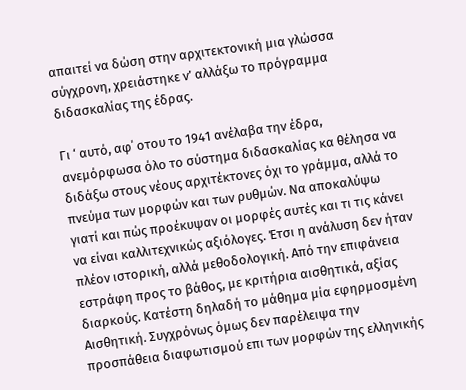απαιτεί να δώση στην αρχιτεκτονική μια γλώσσα σύγχρονη, χρειάστηκε ν’ αλλάξω το πρόγραμμα διδασκαλίας της έδρας.

Γι ‘ αυτό, αφ΄ οτου το 1941 ανέλαβα την έδρα, ανεμόρφωσα όλο το σύστημα διδασκαλίας κα θέλησα να διδάξω στους νέους αρχιτέκτονες όχι το γράμμα, αλλά το πνεύμα των μορφών και των ρυθμών. Να αποκαλύψω γιατί και πώς προέκυψαν οι μορφές αυτές και τι τις κάνει να είναι καλλιτεχνικώς αξιόλογες. Έτσι η ανάλυση δεν ήταν πλέον ιστορική, αλλά μεθοδολογική. Από την επιφάνεια εστράφη προς το βάθος, με κριτήρια αισθητικά, αξίας διαρκούς. Κατέστη δηλαδή το μάθημα μία εφηρμοσμένη Αισθητική. Συγχρόνως όμως δεν παρέλειψα την προσπάθεια διαφωτισμού επι των μορφών της ελληνικής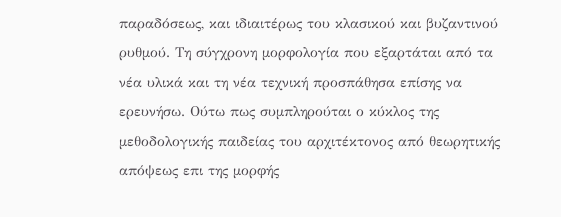παραδόσεως, και ιδιαιτέρως του κλασικού και βυζαντινού ρυθμού. Τη σύγχρονη μορφολογία που εξαρτάται από τα νέα υλικά και τη νέα τεχνική προσπάθησα επίσης να ερευνήσω. Ούτω πως συμπληρούται ο κύκλος της μεθοδολογικής παιδείας του αρχιτέκτονος από θεωρητικής απόψεως επι της μορφής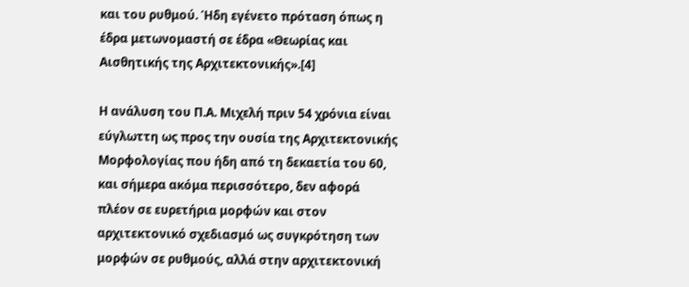και του ρυθμού. Ήδη εγένετο πρόταση όπως η έδρα μετωνομαστή σε έδρα «Θεωρίας και Αισθητικής της Αρχιτεκτονικής».[4]

Η ανάλυση του Π.Α. Μιχελή πριν 54 χρόνια είναι εύγλωττη ως προς την ουσία της Αρχιτεκτονικής Μορφολογίας που ήδη από τη δεκαετία του 60, και σήμερα ακόμα περισσότερο, δεν αφορά πλέον σε ευρετήρια μορφών και στον αρχιτεκτονικό σχεδιασμό ως συγκρότηση των μορφών σε ρυθμούς, αλλά στην αρχιτεκτονική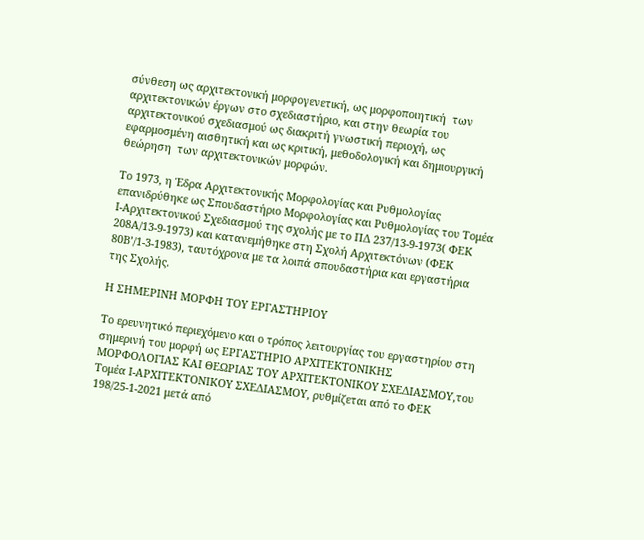σύνθεση ως αρχιτεκτονική μορφογενετική, ως μορφοποιητική  των αρχιτεκτονικών έργων στο σχεδιαστήριο, και στην θεωρία του αρχιτεκτονικού σχεδιασμού ως διακριτή γνωστική περιοχή, ως εφαρμοσμένη αισθητική και ως κριτική, μεθοδολογική και δημιουργική θεώρηση  των αρχιτεκτονικών μορφών.

Το 1973, η Έδρα Αρχιτεκτονικής Μορφολογίας και Ρυθμολογίας επανιδρύθηκε ως Σπουδαστήριο Μορφολογίας και Ρυθμολογίας του Τομέα Ι-Αρχιτεκτονικού Σχεδιασμού της σχολής με το ΠΔ 237/13-9-1973( ΦΕΚ 208Α/13-9-1973) και κατανεμήθηκε στη Σχολή Αρχιτεκτόνων (ΦΕΚ 80Β’/1-3-1983), ταυτόχρονα με τα λοιπά σπουδαστήρια και εργαστήρια της Σχολής.

Η ΣΗΜΕΡΙΝΗ ΜΟΡΦΗ ΤΟΥ ΕΡΓΑΣΤΗΡΙΟΥ

Το ερευνητικό περιεχόμενο και ο τρόπος λειτουργίας του εργαστηρίου στη σημερινή του μορφή ως ΕΡΓΑΣΤΗΡΙΟ ΑΡΧΙΤΕΚΤΟΝΙΚΗΣ ΜΟΡΦΟΛΟΓΙΑΣ ΚΑΙ ΘΕΩΡΙΑΣ ΤΟΥ ΑΡΧΙΤΕΚΤΟΝΙΚΟΥ ΣΧΕΔΙΑΣΜΟΥ,του Τομέα Ι-ΑΡΧΙΤΕΚΤΟΝΙΚΟΥ ΣΧΕΔΙΑΣΜΟΥ, ρυθμίζεται από το ΦΕΚ 198/25-1-2021 μετά από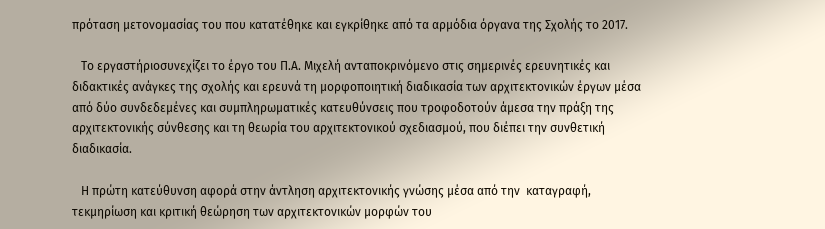πρόταση μετονομασίας του που κατατέθηκε και εγκρίθηκε από τα αρμόδια όργανα της Σχολής το 2017.

   Το εργαστήριοσυνεχίζει το έργο του Π.Α. Μιχελή ανταποκρινόμενο στις σημερινές ερευνητικές και διδακτικές ανάγκες της σχολής και ερευνά τη μορφοποιητική διαδικασία των αρχιτεκτονικών έργων μέσα από δύο συνδεδεμένες και συμπληρωματικές κατευθύνσεις που τροφοδοτούν άμεσα την πράξη της αρχιτεκτονικής σύνθεσης και τη θεωρία του αρχιτεκτονικού σχεδιασμού, που διέπει την συνθετική διαδικασία.

   Η πρώτη κατεύθυνση αφορά στην άντληση αρχιτεκτονικής γνώσης μέσα από την  καταγραφή, τεκμηρίωση και κριτική θεώρηση των αρχιτεκτονικών μορφών του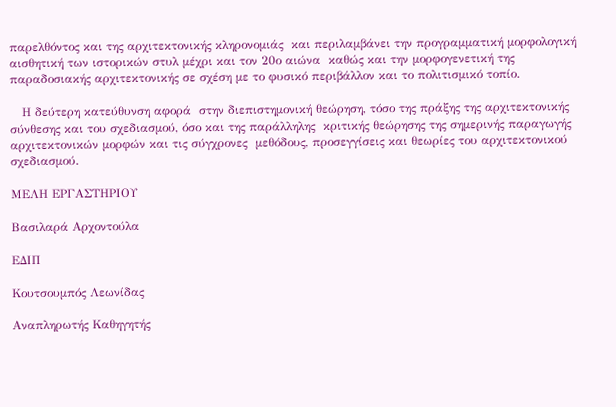παρελθόντος και της αρχιτεκτονικής κληρονομιάς  και περιλαμβάνει την προγραμματική μορφολογική αισθητική των ιστορικών στυλ μέχρι και τον 20ο αιώνα  καθώς και την μορφογενετική της παραδοσιακής αρχιτεκτονικής σε σχέση με το φυσικό περιβάλλον και το πολιτισμικό τοπίο.

   Η δεύτερη κατεύθυνση αφορά  στην διεπιστημονική θεώρηση, τόσο της πράξης της αρχιτεκτονικής σύνθεσης και του σχεδιασμού, όσο και της παράλληλης  κριτικής θεώρησης της σημερινής παραγωγής αρχιτεκτονικών μορφών και τις σύγχρονες  μεθόδους, προσεγγίσεις και θεωρίες του αρχιτεκτονικού σχεδιασμού.

ΜΕΛΗ ΕΡΓΑΣΤΗΡΙΟΥ

Βασιλαρά Αρχοντούλα

ΕΔΙΠ

Κουτσουμπός Λεωνίδας

Αναπληρωτής Καθηγητής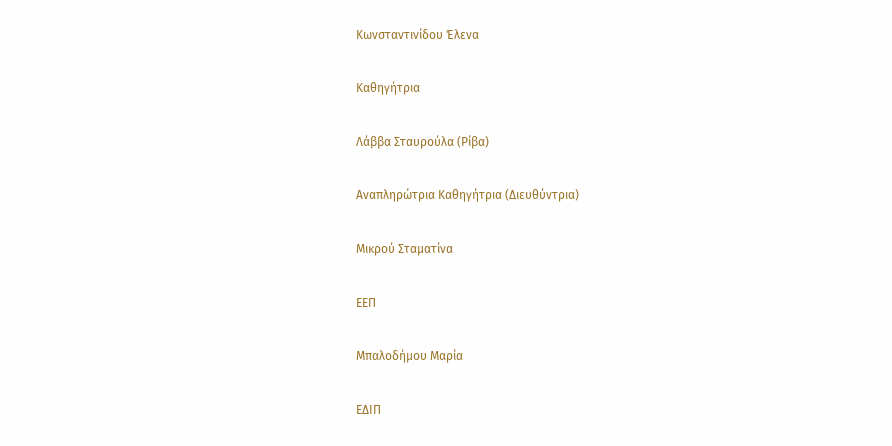Κωνσταντινίδου Έλενα

Καθηγήτρια

Λάββα Σταυρούλα (Ρίβα)

Αναπληρώτρια Καθηγήτρια (Διευθύντρια)

Μικρού Σταματίνα

ΕΕΠ

Μπαλοδήμου Μαρία

ΕΔΙΠ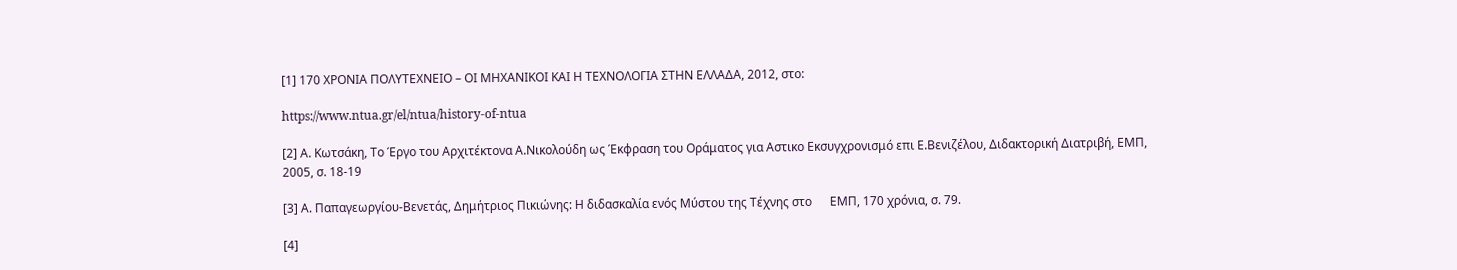[1] 170 ΧΡΟΝΙΑ ΠΟΛΥΤΕΧΝΕΙΟ – ΟΙ ΜΗΧΑΝΙΚΟΙ ΚΑΙ Η ΤΕΧΝΟΛΟΓΙΑ ΣΤΗΝ ΕΛΛΑΔΑ, 2012, στο:

https://www.ntua.gr/el/ntua/history-of-ntua

[2] Α. Κωτσάκη, Το Έργο του Αρχιτέκτονα Α.Νικολούδη ως Έκφραση του Οράματος για Αστικο Εκσυγχρονισμό επι Ε.Βενιζέλου, Διδακτορική Διατριβή, ΕΜΠ, 2005, σ. 18-19

[3] Α. Παπαγεωργίου-Βενετάς, Δημήτριος Πικιώνης: Η διδασκαλία ενός Μύστου της Τέχνης στο      ΕΜΠ, 170 χρόνια, σ. 79.

[4]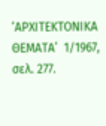‘ΑΡΧΙΤΕΚΤΟΝΙΚΑ ΘΕΜΑΤΑ’  1/1967, σελ. 277.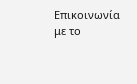Επικοινωνία με το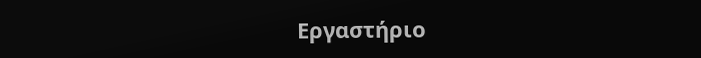Εργαστήριο